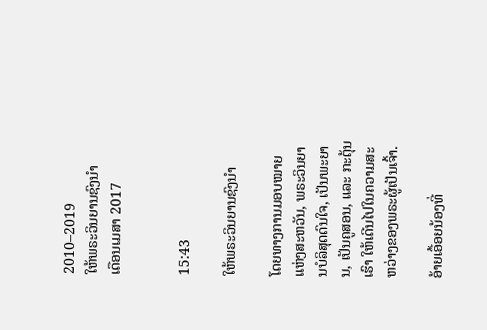2010–2019
ໃຫ້ພຣະວິນຍານຊົງນຳ
ເດືອນເມສາ 2017


15:43

ໃຫ້ພຣະວິນຍານຊົງນຳ

ໂດຍທາງການມອບໝາຍແຫ່ງສະຫວັນ, ພຣະວິນຍານບໍລິສຸດດົນໃຈ, ເປັນພະຍານ, ເປັນຄູສອນ, ແລະ ກະຕຸ້ນເຮົາ ໃຫ້ເດີນໄປໃນຄວາມສະຫວ່າງຂອງພຣະຜູ້ເປັນເຈົ້າ.

ອ້າຍເອື້ອຍນ້ອງທີ່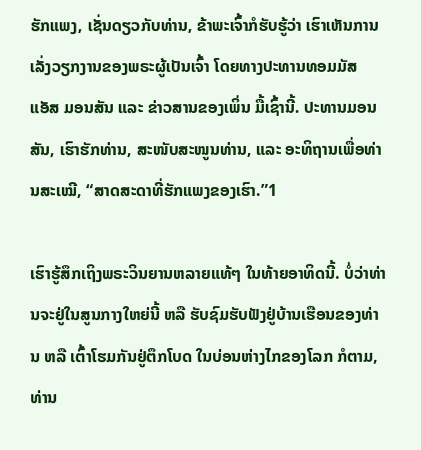ຮັກແພງ, ເຊັ່ນດຽວກັບທ່ານ, ຂ້າພະເຈົ້າກໍຮັບຮູ້ວ່າ ເຮົາເຫັນການເລັ່ງວຽກງານຂອງພຣະຜູ້ເປັນເຈົ້າ ໂດຍທາງປະທານທອມມັສ ແອັສ ມອນສັນ ແລະ ຂ່າວສານຂອງເພິ່ນ ມື້ເຊົ້ານີ້. ປະທານມອນສັນ, ເຮົາຮັກທ່ານ, ສະໜັບສະໜູນທ່ານ, ແລະ ອະທິຖານເພື່ອທ່ານສະເໝີ, “ສາດສະດາທີ່ຮັກແພງຂອງເຮົາ.”1

ເຮົາຮູ້ສຶກເຖິງພຣະວິນຍານຫລາຍແທ້ໆ ໃນທ້າຍອາທິດນີ້. ບໍ່ວ່າທ່ານຈະຢູ່ໃນສູນກາງໃຫຍ່ນີ້ ຫລື ຮັບຊົມຮັບຟັງຢູ່ບ້ານເຮືອນຂອງທ່ານ ຫລື ເຕົ້າໂຮມກັນຢູ່ຕຶກໂບດ ໃນບ່ອນຫ່າງໄກຂອງໂລກ ກໍຕາມ, ທ່ານ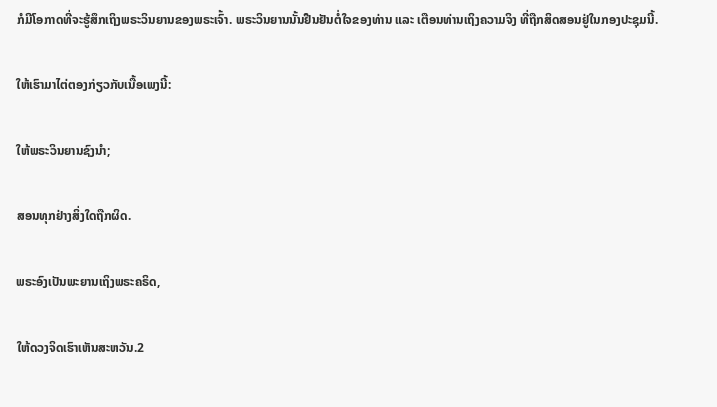ກໍມີໂອກາດທີ່ຈະຮູ້ສຶກເຖິງພຣະວິນຍານຂອງພຣະເຈົ້າ. ພຣະວິນຍານນັ້ນຢືນຢັນຕໍ່ໃຈຂອງທ່ານ ແລະ ເຕືອນທ່ານເຖິງຄວາມຈິງ ທີ່ຖືກສິດສອນຢູ່ໃນກອງປະຊຸມນີ້.

ໃຫ້ເຮົາມາໄຕ່ຕອງກ່ຽວກັບເນື້ອເພງນີ້:

ໃຫ້ພຣະວິນຍານຊົງນຳ;

ສອນທຸກຢ່າງສິ່ງໃດຖືກຜິດ.

ພຣະອົງເປັນພະຍານເຖິງພຣະຄຣິດ,

ໃຫ້ດວງຈິດເຮົາເຫັນສະຫວັນ.2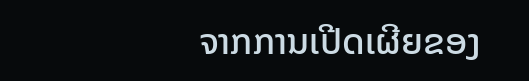ຈາກການເປີດເຜີຍຂອງ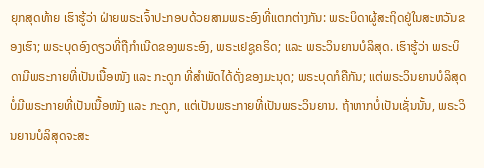ຍຸກສຸດທ້າຍ ເຮົາຮູ້ວ່າ ຝ່າຍພຣະເຈົ້າປະກອບດ້ວຍສາມພຣະອົງທີ່ແຕກຕ່າງກັນ: ພຣະບິດາຜູ້ສະຖິດຢູ່ໃນສະຫວັນຂອງເຮົາ; ພຣະບຸດອົງດຽວທີ່ຖືກຳເນີດຂອງພຣະອົງ, ພຣະເຢຊູຄຣິດ; ແລະ ພຣະວິນຍານບໍລິສຸດ. ເຮົາຮູ້ວ່າ ພຣະບິດາມີພຣະກາຍທີ່ເປັນເນື້ອໜັງ ແລະ ກະດູກ ທີ່ສຳພັດໄດ້ດັ່ງຂອງມະນຸດ; ພຣະບຸດກໍຄືກັນ; ແຕ່ພຣະວິນຍານບໍລິສຸດບໍ່ມີພຣະກາຍທີ່ເປັນເນື້ອໜັງ ແລະ ກະດູກ, ແຕ່ເປັນພຣະກາຍທີ່ເປັນພຣະວິນຍານ. ຖ້າຫາກບໍ່ເປັນເຊັ່ນນັ້ນ, ພຣະວິນຍານບໍລິສຸດຈະສະ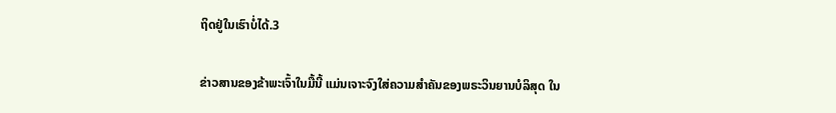ຖິດຢູ່ໃນເຮົາບໍ່ໄດ້.3

ຂ່າວສານຂອງຂ້າພະເຈົ້າໃນມື້ນີ້ ແມ່ນເຈາະຈົງໃສ່ຄວາມສຳຄັນຂອງພຣະວິນຍານບໍລິສຸດ ໃນ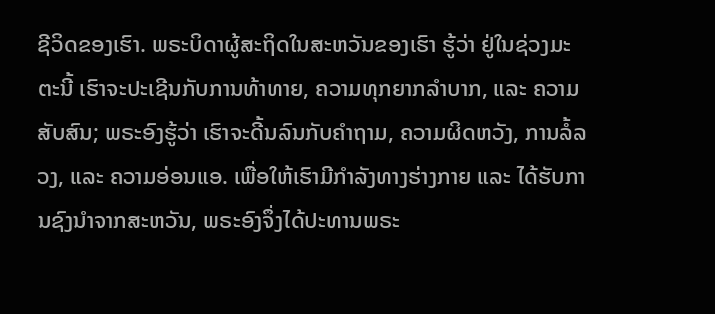ຊີວິດຂອງເຮົາ. ພຣະບິດາຜູ້ສະຖິດໃນສະຫວັນຂອງເຮົາ ຮູ້ວ່າ ຢູ່ໃນຊ່ວງມະຕະນີ້ ເຮົາຈະປະເຊີນກັບການທ້າທາຍ, ຄວາມທຸກຍາກລຳບາກ, ແລະ ຄວາມສັບສົນ; ພຣະອົງຮູ້ວ່າ ເຮົາຈະດີ້ນລົນກັບຄຳຖາມ, ຄວາມຜິດຫວັງ, ການລໍ້ລວງ, ແລະ ຄວາມອ່ອນແອ. ເພື່ອໃຫ້ເຮົາມີກຳລັງທາງຮ່າງກາຍ ແລະ ໄດ້ຮັບການຊົງນຳຈາກສະຫວັນ, ພຣະອົງຈຶ່ງໄດ້ປະທານພຣະ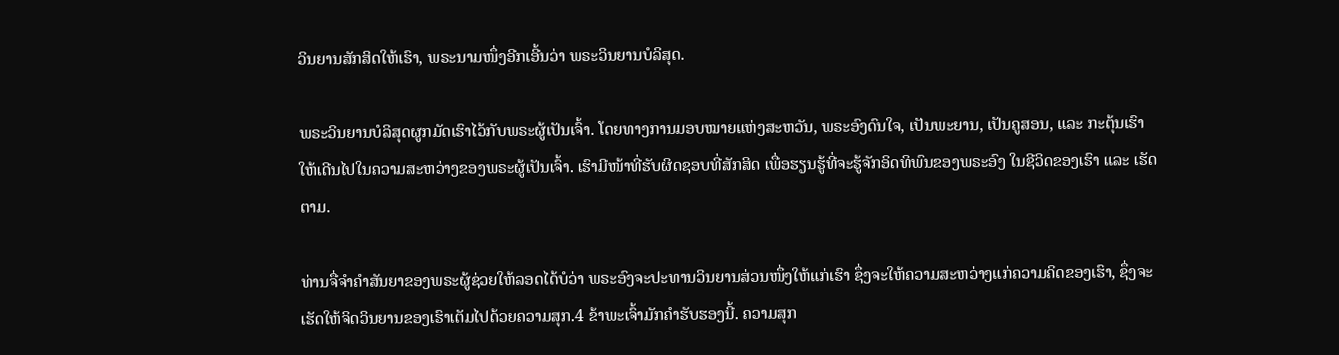ວິນຍານສັກສິດໃຫ້ເຮົາ, ພຣະນາມໜຶ່ງອີກເອີ້ນວ່າ ພຣະວິນຍານບໍລິສຸດ.

ພຣະວິນຍານບໍລິສຸດຜູກມັດເຮົາໄວ້ກັບພຣະຜູ້ເປັນເຈົ້າ. ໂດຍທາງການມອບໝາຍແຫ່ງສະຫວັນ, ພຣະອົງດົນໃຈ, ເປັນພະຍານ, ເປັນຄູສອນ, ແລະ ກະຕຸ້ນເຮົາ ໃຫ້ເດີນໄປໃນຄວາມສະຫວ່າງຂອງພຣະຜູ້ເປັນເຈົ້າ. ເຮົາມີໜ້າທີ່ຮັບຜິດຊອບທີ່ສັກສິດ ເພື່ອຮຽນຮູ້ທີ່ຈະຮູ້ຈັກອິດທິພົນຂອງພຣະອົງ ໃນຊີວິດຂອງເຮົາ ແລະ ເຮັດຕາມ.

ທ່ານຈື່ຈຳຄຳສັນຍາຂອງພຣະຜູ້ຊ່ວຍໃຫ້ລອດໄດ້ບໍວ່າ ພຣະອົງຈະປະທານວິນຍານສ່ວນໜຶ່ງໃຫ້ແກ່ເຮົາ ຊຶ່ງຈະໃຫ້ຄວາມສະຫວ່າງແກ່ຄວາມຄິດຂອງເຮົາ, ຊຶ່ງຈະເຮັດໃຫ້ຈິດວິນຍານຂອງເຮົາເຕັມໄປດ້ວຍຄວາມສຸກ.4 ຂ້າພະເຈົ້າມັກຄຳຮັບຮອງນີ້. ຄວາມສຸກ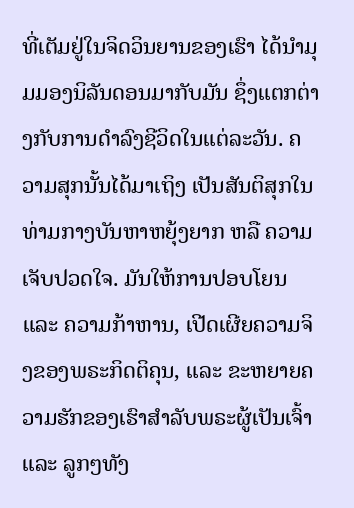ທີ່ເຕັມຢູ່ໃນຈິດວິນຍານຂອງເຮົາ ໄດ້ນຳມຸມມອງນິລັນດອນມາກັບມັນ ຊຶ່ງແຕກຕ່າງກັບການດຳລົງຊີວິດໃນແຕ່ລະວັນ. ຄວາມສຸກນັ້ນໄດ້ມາເຖິງ ເປັນສັນຕິສຸກໃນທ່າມກາງບັນຫາຫຍຸ້ງຍາກ ຫລື ຄວາມເຈັບປວດໃຈ. ມັນໃຫ້ການປອບໂຍນ ແລະ ຄວາມກ້າຫານ, ເປີດເຜີຍຄວາມຈິງຂອງພຣະກິດຕິຄຸນ, ແລະ ຂະຫຍາຍຄວາມຮັກຂອງເຮົາສຳລັບພຣະຜູ້ເປັນເຈົ້າ ແລະ ລູກໆທັງ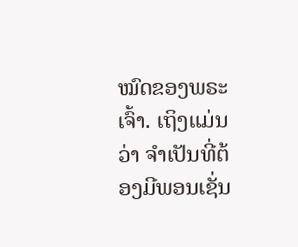ໝົດຂອງພຣະເຈົ້າ. ເຖິງແມ່ນວ່າ ຈຳເປັນທີ່ຕ້ອງມີພອນເຊັ່ນ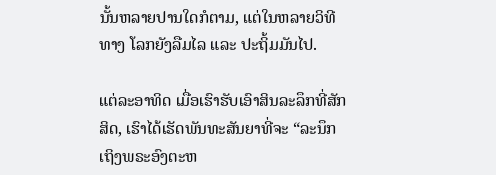ນັ້ນຫລາຍປານໃດກໍຕາມ, ແຕ່ໃນຫລາຍວິທີທາງ ໂລກຍັງລືມໄລ ແລະ ປະຖິ້ມມັນໄປ.

ແຕ່ລະອາທິດ ເມື່ອເຮົາຮັບເອົາສິນລະລຶກທີ່ສັກສິດ, ເຮົາໄດ້ເຮັດພັນທະສັນຍາທີ່ຈະ “ລະນຶກເຖິງພຣະອົງຕະຫ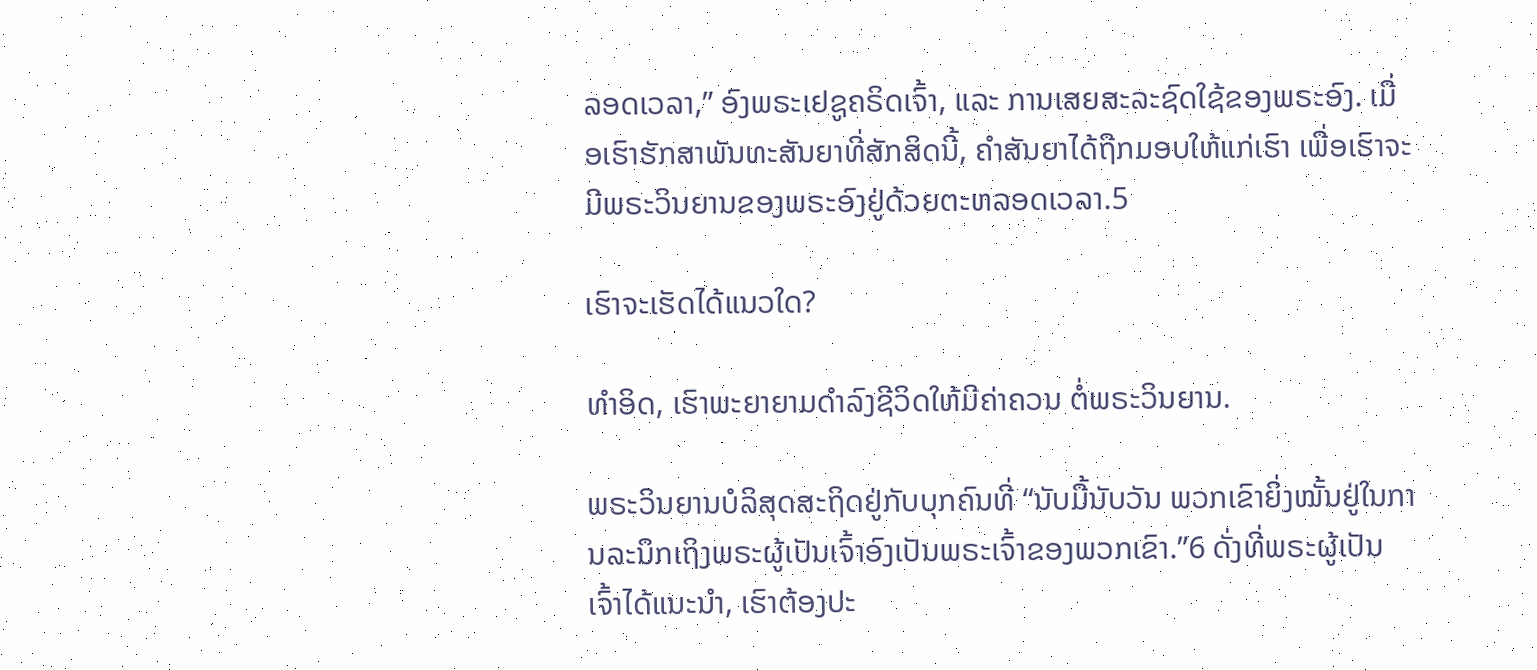ລອດເວລາ,” ອົງພຣະເຢຊູຄຣິດເຈົ້າ, ແລະ ການເສຍສະລະຊົດໃຊ້ຂອງພຣະອົງ. ເມື່ອເຮົາຮັກສາພັນທະສັນຍາທີ່ສັກສິດນີ້, ຄຳສັນຍາໄດ້ຖືກມອບໃຫ້ແກ່ເຮົາ ເພື່ອເຮົາຈະມີພຣະວິນຍານຂອງພຣະອົງຢູ່ດ້ວຍຕະຫລອດເວລາ.5

ເຮົາຈະເຮັດໄດ້ແນວໃດ?

ທຳອິດ, ເຮົາພະຍາຍາມດຳລົງຊີວິດໃຫ້ມີຄ່າຄວນ ຕໍ່ພຣະວິນຍານ.

ພຣະວິນຍານບໍລິສຸດສະຖິດຢູ່ກັບບຸກຄົນທີ່ “ນັບມື້ນັບວັນ ພວກເຂົາຍິ່ງໝັ້ນຢູ່ໃນການລະນຶກເຖິງພຣະຜູ້ເປັນເຈົ້າອົງເປັນພຣະເຈົ້າຂອງພວກເຂົາ.”6 ດັ່ງທີ່ພຣະຜູ້ເປັນເຈົ້າໄດ້ແນະນຳ, ເຮົາຕ້ອງປະ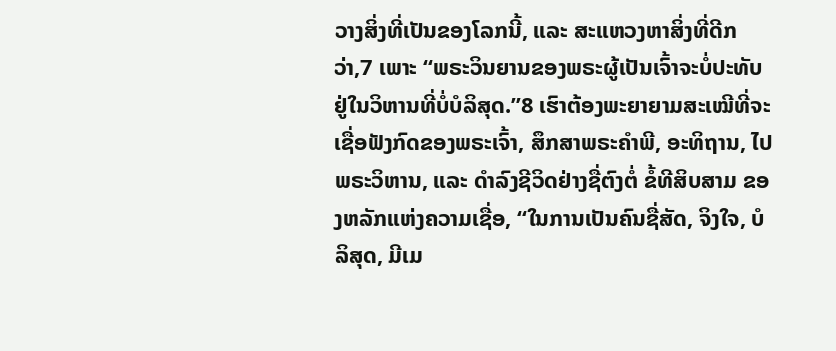ວາງສິ່ງທີ່ເປັນຂອງໂລກນີ້, ແລະ ສະແຫວງຫາສິ່ງທີ່ດີກວ່າ,7 ເພາະ “ພຣະວິນຍານຂອງພຣະຜູ້ເປັນເຈົ້າຈະບໍ່ປະທັບຢູ່ໃນວິຫານທີ່ບໍ່ບໍລິສຸດ.”8 ເຮົາຕ້ອງພະຍາຍາມສະເໝີທີ່ຈະເຊື່ອຟັງກົດຂອງພຣະເຈົ້າ, ສຶກສາພຣະຄຳພີ, ອະທິຖານ, ໄປພຣະວິຫານ, ແລະ ດຳລົງຊີວິດຢ່າງຊື່ຕົງຕໍ່ ຂໍ້ທີສິບສາມ ຂອງຫລັກແຫ່ງຄວາມເຊື່ອ, “ໃນການເປັນຄົນຊື່ສັດ, ຈິງໃຈ, ບໍລິສຸດ, ມີເມ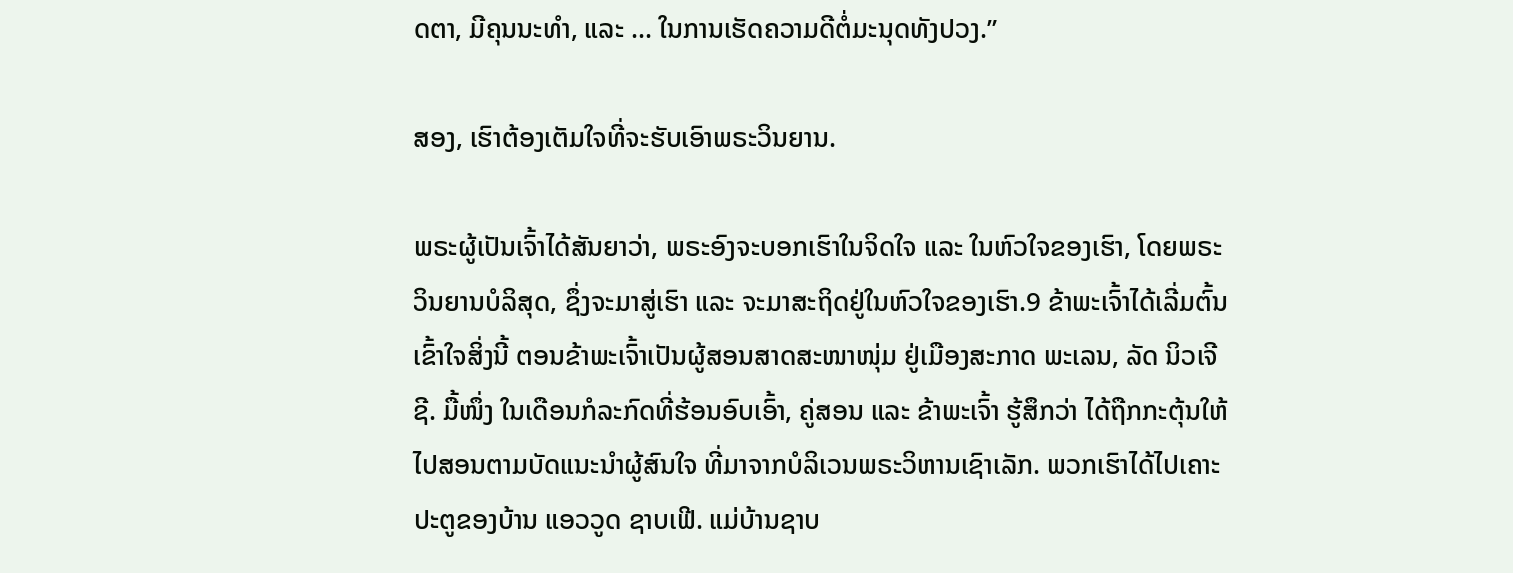ດຕາ, ມີຄຸນນະທຳ, ແລະ ... ໃນການເຮັດຄວາມດີຕໍ່ມະນຸດທັງປວງ.”

ສອງ, ເຮົາຕ້ອງເຕັມໃຈທີ່ຈະຮັບເອົາພຣະວິນຍານ.

ພຣະຜູ້ເປັນເຈົ້າໄດ້ສັນຍາວ່າ, ພຣະອົງຈະບອກເຮົາໃນຈິດໃຈ ແລະ ໃນຫົວໃຈຂອງເຮົາ, ໂດຍພຣະວິນຍານບໍລິສຸດ, ຊຶ່ງຈະມາສູ່ເຮົາ ແລະ ຈະມາສະຖິດຢູ່ໃນຫົວໃຈຂອງເຮົາ.9 ຂ້າພະເຈົ້າໄດ້ເລີ່ມຕົ້ນເຂົ້າໃຈສິ່ງນີ້ ຕອນຂ້າພະເຈົ້າເປັນຜູ້ສອນສາດສະໜາໜຸ່ມ ຢູ່ເມືອງສະກາດ ພະເລນ, ລັດ ນິວເຈີຊີ. ມື້ໜຶ່ງ ໃນເດືອນກໍລະກົດທີ່ຮ້ອນອົບເອົ້າ, ຄູ່ສອນ ແລະ ຂ້າພະເຈົ້າ ຮູ້ສຶກວ່າ ໄດ້ຖືກກະຕຸ້ນໃຫ້ໄປສອນຕາມບັດແນະນຳຜູ້ສົນໃຈ ທີ່ມາຈາກບໍລິເວນພຣະວິຫານເຊົາເລັກ. ພວກເຮົາໄດ້ໄປເຄາະປະຕູຂອງບ້ານ ແອວວູດ ຊາບເຟີ. ແມ່ບ້ານຊາບ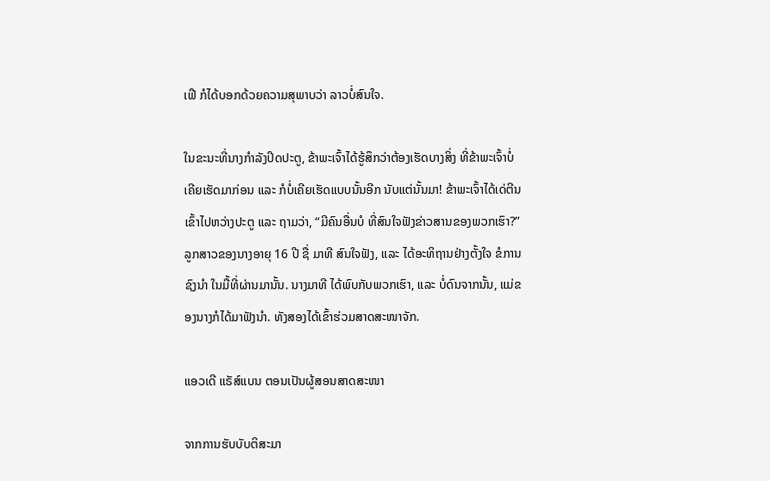ເຟີ ກໍໄດ້ບອກດ້ວຍຄວາມສຸພາບວ່າ ລາວບໍ່ສົນໃຈ.

ໃນຂະນະທີ່ນາງກຳລັງປິດປະຕູ, ຂ້າພະເຈົ້າໄດ້ຮູ້ສຶກວ່າຕ້ອງເຮັດບາງສິ່ງ ທີ່ຂ້າພະເຈົ້າບໍ່ເຄີຍເຮັດມາກ່ອນ ແລະ ກໍບໍ່ເຄີຍເຮັດແບບນັ້ນອີກ ນັບແຕ່ນັ້ນມາ! ຂ້າພະເຈົ້າໄດ້ເດ່ຕີນເຂົ້າໄປຫວ່າງປະຕູ ແລະ ຖາມວ່າ, “ມີຄົນອື່ນບໍ ທີ່ສົນໃຈຟັງຂ່າວສານຂອງພວກເຮົາ?” ລູກສາວຂອງນາງອາຍຸ 16 ປີ ຊື່ ມາທີ ສົນໃຈຟັງ, ແລະ ໄດ້ອະທິຖານຢ່າງຕັ້ງໃຈ ຂໍການຊົງນຳ ໃນມື້ທີ່ຜ່ານມານັ້ນ. ນາງມາທີ ໄດ້ພົບກັບພວກເຮົາ, ແລະ ບໍ່ດົນຈາກນັ້ນ, ແມ່ຂອງນາງກໍໄດ້ມາຟັງນຳ. ທັງສອງໄດ້ເຂົ້າຮ່ວມສາດສະໜາຈັກ.

ແອວເດີ ແຣັສ໌ແບນ ຕອນເປັນຜູ້ສອນສາດສະໜາ

ຈາກການຮັບບັບຕິສະມາ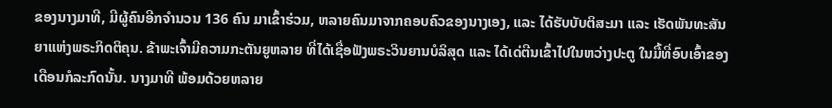ຂອງນາງມາທີ, ມີຜູ້ຄົນອີກຈຳນວນ 136 ຄົນ ມາເຂົ້າຮ່ວມ, ຫລາຍຄົນມາຈາກຄອບຄົວຂອງນາງເອງ, ແລະ ໄດ້ຮັບບັບຕິສະມາ ແລະ ເຮັດພັນທະສັນຍາແຫ່ງພຣະກິດຕິຄຸນ. ຂ້າພະເຈົ້າມີຄວາມກະຕັນຍູຫລາຍ ທີ່ໄດ້ເຊື່ອຟັງພຣະວິນຍານບໍລິສຸດ ແລະ ໄດ້ເດ່ຕີນເຂົ້າໄປໃນຫວ່າງປະຕູ ໃນມື້ທີ່ອົບເອົ້າຂອງເດືອນກໍລະກົດນັ້ນ. ນາງມາທີ ພ້ອມດ້ວຍຫລາຍ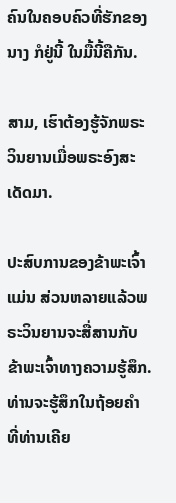ຄົນໃນຄອບຄົວທີ່ຮັກຂອງນາງ ກໍຢູ່ນີ້ ໃນມື້ນີ້ຄືກັນ.

ສາມ, ເຮົາຕ້ອງຮູ້ຈັກພຣະວິນຍານເມື່ອພຣະອົງສະເດັດມາ.

ປະສົບການຂອງຂ້າພະເຈົ້າແມ່ນ ສ່ວນຫລາຍແລ້ວພຣະວິນຍານຈະສື່ສານກັບຂ້າພະເຈົ້າທາງຄວາມຮູ້ສຶກ. ທ່ານຈະຮູ້ສຶກໃນຖ້ອຍຄຳ ທີ່ທ່ານເຄີຍ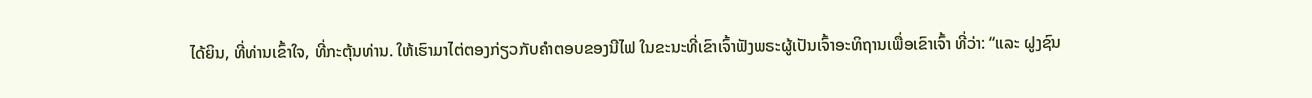ໄດ້ຍິນ, ທີ່ທ່ານເຂົ້າໃຈ, ທີ່ກະຕຸ້ນທ່ານ. ໃຫ້ເຮົາມາໄຕ່ຕອງກ່ຽວກັບຄຳຕອບຂອງນີໄຟ ໃນຂະນະທີ່ເຂົາເຈົ້າຟັງພຣະຜູ້ເປັນເຈົ້າອະທິຖານເພື່ອເຂົາເຈົ້າ ທີ່ວ່າ: “ແລະ ຝູງຊົນ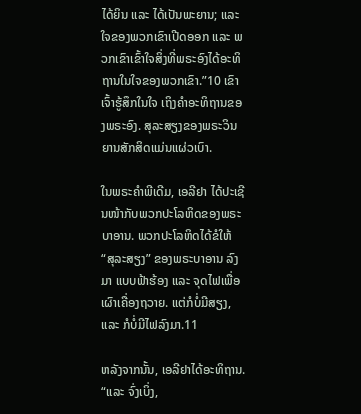ໄດ້ຍິນ ແລະ ໄດ້ເປັນພະຍານ; ແລະ ໃຈຂອງພວກເຂົາເປີດອອກ ແລະ ພວກເຂົາເຂົ້າໃຈສິ່ງທີ່ພຣະອົງໄດ້ອະທິຖານໃນໃຈຂອງພວກເຂົາ.”10 ເຂົາເຈົ້າຮູ້ສຶກໃນໃຈ ເຖິງຄຳອະທິຖານຂອງພຣະອົງ. ສຸລະສຽງຂອງພຣະວິນຍານສັກສິດແມ່ນແຜ່ວເບົາ.

ໃນພຣະຄຳພີເດີມ, ເອລີຢາ ໄດ້ປະເຊີນໜ້າກັບພວກປະໂລຫິດຂອງພຣະບາອານ. ພວກປະໂລຫິດໄດ້ຂໍໃຫ້ “ສຸລະສຽງ” ຂອງພຣະບາອານ ລົງມາ ແບບຟ້າຮ້ອງ ແລະ ຈຸດໄຟເພື່ອເຜົາເຄື່ອງຖວາຍ. ແຕ່ກໍບໍ່ມີສຽງ, ແລະ ກໍບໍ່ມີໄຟລົງມາ.11

ຫລັງຈາກນັ້ນ, ເອລີຢາໄດ້ອະທິຖານ. “ແລະ ຈົ່ງເບິ່ງ,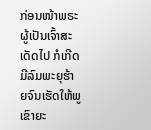ກ່ອນໜ້າພຣະຜູ້ເປັນເຈົ້າສະເດັດໄປ ກໍເກີດມີລົມພະຍຸຮ້າຍຈົນເຮັດໃຫ້ພູເຂົາຍະ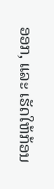ອອກ, ແລະ ເຮັດໃຫ້ກ້ອນ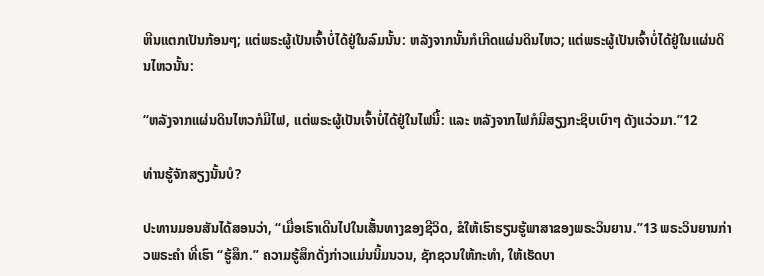ຫີນແຕກເປັນກ້ອນໆ; ແຕ່ພຣະຜູ້ເປັນເຈົ້າບໍ່ໄດ້ຢູ່ໃນລົມນັ້ນ: ຫລັງຈາກນັ້ນກໍເກີດແຜ່ນດິນໄຫວ; ແຕ່ພຣະຜູ້ເປັນເຈົ້າບໍ່ໄດ້ຢູ່ໃນແຜ່ນດິນໄຫວນັ້ນ:

“ຫລັງຈາກແຜ່ນດິນໄຫວກໍມີໄຟ, ແຕ່ພຣະຜູ້ເປັນເຈົ້າບໍ່ໄດ້ຢູ່ໃນໄຟນີ້: ແລະ ຫລັງຈາກໄຟກໍມີສຽງກະຊິບເບົາໆ ດັງແວ່ວມາ.”12

ທ່ານຮູ້ຈັກສຽງນັ້ນບໍ?

ປະທານມອນສັນໄດ້ສອນວ່າ, “ເມື່ອເຮົາເດີນໄປໃນເສັ້ນທາງຂອງຊີວິດ, ຂໍໃຫ້ເຮົາຮຽນຮູ້ພາສາຂອງພຣະວິນຍານ.”13 ພຣະວິນຍານກ່າວພຣະຄຳ ທີ່ເຮົາ “ຮູ້ສຶກ.” ຄວາມຮູ້ສຶກດັ່ງກ່າວແມ່ນນິ້ມນວນ, ຊັກຊວນໃຫ້ກະທຳ, ໃຫ້ເຮັດບາ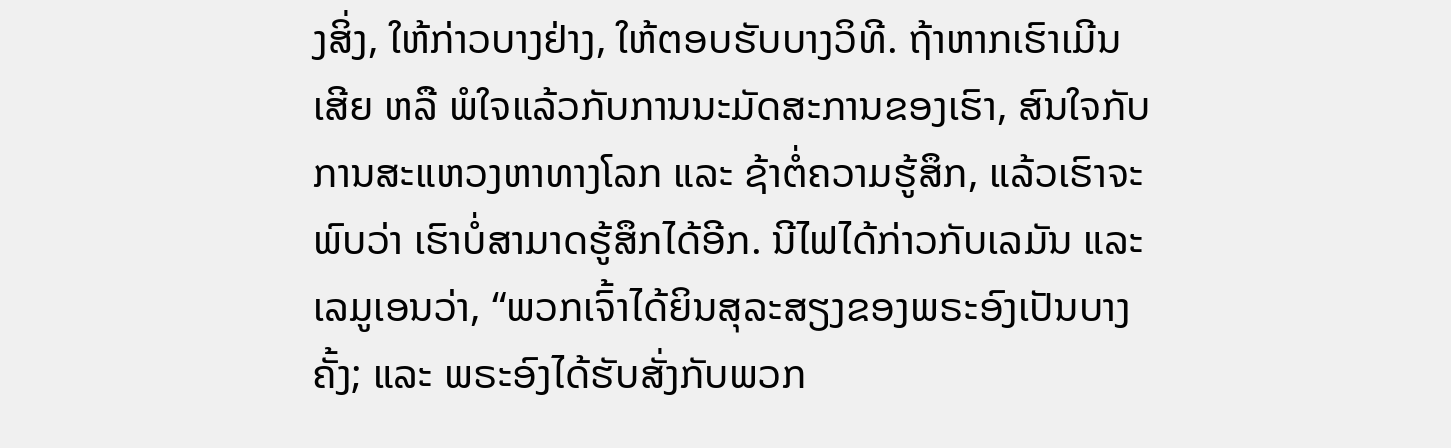ງສິ່ງ, ໃຫ້ກ່າວບາງຢ່າງ, ໃຫ້ຕອບຮັບບາງວິທີ. ຖ້າຫາກເຮົາເມີນເສີຍ ຫລື ພໍໃຈແລ້ວກັບການນະມັດສະການຂອງເຮົາ, ສົນໃຈກັບການສະແຫວງຫາທາງໂລກ ແລະ ຊ້າຕໍ່ຄວາມຮູ້ສຶກ, ແລ້ວເຮົາຈະພົບວ່າ ເຮົາບໍ່ສາມາດຮູ້ສຶກໄດ້ອີກ. ນີໄຟໄດ້ກ່າວກັບເລມັນ ແລະ ເລມູເອນວ່າ, “ພວກເຈົ້າໄດ້ຍິນສຸລະສຽງຂອງພຣະອົງເປັນບາງຄັ້ງ; ແລະ ພຣະອົງໄດ້ຮັບສັ່ງກັບພວກ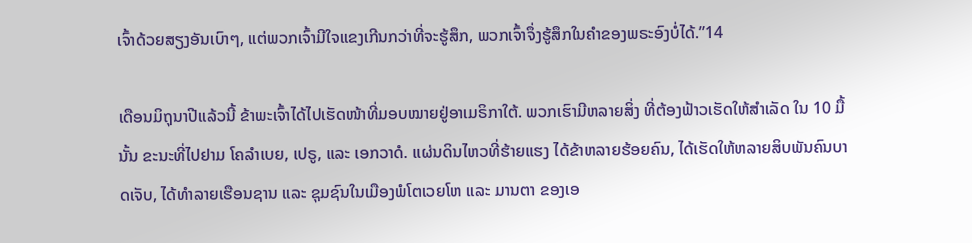ເຈົ້າດ້ວຍສຽງອັນເບົາໆ, ແຕ່ພວກເຈົ້າມີໃຈແຂງເກີນກວ່າທີ່ຈະຮູ້ສຶກ, ພວກເຈົ້າຈຶ່ງຮູ້ສຶກໃນຄຳຂອງພຣະອົງບໍ່ໄດ້.”14

ເດືອນມິຖຸນາປີແລ້ວນີ້ ຂ້າພະເຈົ້າໄດ້ໄປເຮັດໜ້າທີ່ມອບໝາຍຢູ່ອາເມຣິກາໃຕ້. ພວກເຮົາມີຫລາຍສິ່ງ ທີ່ຕ້ອງຟ້າວເຮັດໃຫ້ສຳເລັດ ໃນ 10 ມື້ນັ້ນ ຂະນະທີ່ໄປຢາມ ໂຄລຳເບຍ, ເປຣູ, ແລະ ເອກວາດໍ. ແຜ່ນດິນໄຫວທີ່ຮ້າຍແຮງ ໄດ້ຂ້າຫລາຍຮ້ອຍຄົນ, ໄດ້ເຮັດໃຫ້ຫລາຍສິບພັນຄົນບາດເຈັບ, ໄດ້ທຳລາຍເຮືອນຊານ ແລະ ຊຸມຊົນໃນເມືອງພໍໂຕເວຍໂຫ ແລະ ມານຕາ ຂອງເອ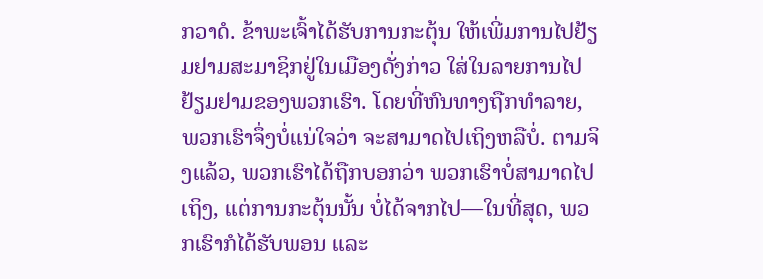ກວາດໍ. ຂ້າພະເຈົ້າໄດ້ຮັບການກະຕຸ້ນ ໃຫ້ເພີ່ມການໄປຢ້ຽມຢາມສະມາຊິກຢູ່ໃນເມືອງດັ່ງກ່າວ ໃສ່ໃນລາຍການໄປຢ້ຽມຢາມຂອງພວກເຮົາ. ໂດຍທີ່ຫົນທາງຖືກທຳລາຍ, ພວກເຮົາຈຶ່ງບໍ່ແນ່ໃຈວ່າ ຈະສາມາດໄປເຖິງຫລືບໍ່. ຕາມຈິງແລ້ວ, ພວກເຮົາໄດ້ຖືກບອກວ່າ ພວກເຮົາບໍ່ສາມາດໄປເຖິງ, ແຕ່ການກະຕຸ້ນນັ້ນ ບໍ່ໄດ້ຈາກໄປ—ໃນທີ່ສຸດ, ພວກເຮົາກໍໄດ້ຮັບພອນ ແລະ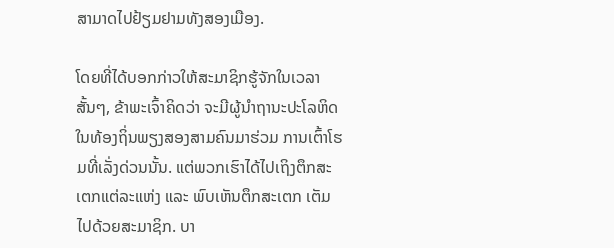ສາມາດໄປຢ້ຽມຢາມທັງສອງເມືອງ.

ໂດຍທີ່ໄດ້ບອກກ່າວໃຫ້ສະມາຊິກຮູ້ຈັກໃນເວລາສັ້ນໆ, ຂ້າພະເຈົ້າຄິດວ່າ ຈະມີຜູ້ນຳຖານະປະໂລຫິດໃນທ້ອງຖິ່ນພຽງສອງສາມຄົນມາຮ່ວມ ການເຕົ້າໂຮມທີ່ເລັ່ງດ່ວນນັ້ນ. ແຕ່ພວກເຮົາໄດ້ໄປເຖິງຕຶກສະເຕກແຕ່ລະແຫ່ງ ແລະ ພົບເຫັນຕຶກສະເຕກ ເຕັມໄປດ້ວຍສະມາຊິກ. ບາ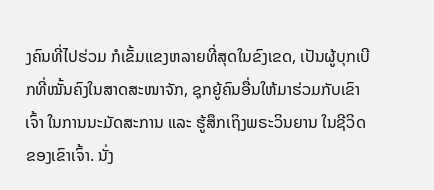ງຄົນທີ່ໄປຮ່ວມ ກໍເຂັ້ມແຂງຫລາຍທີ່ສຸດໃນຂົງເຂດ, ເປັນຜູ້ບຸກເບີກທີ່ໝັ້ນຄົງໃນສາດສະໜາຈັກ, ຊຸກຍູ້ຄົນອື່ນໃຫ້ມາຮ່ວມກັບເຂົາເຈົ້າ ໃນການນະມັດສະການ ແລະ ຮູ້ສຶກເຖິງພຣະວິນຍານ ໃນຊີວິດຂອງເຂົາເຈົ້າ. ນັ່ງ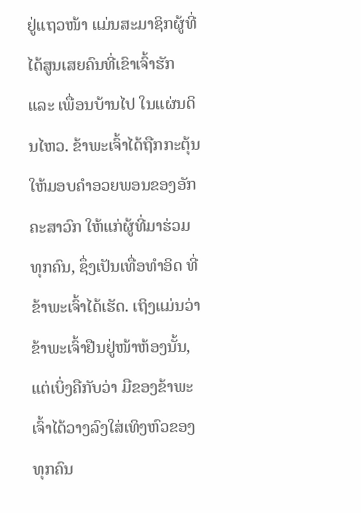ຢູ່ແຖວໜ້າ ແມ່ນສະມາຊິກຜູ້ທີ່ໄດ້ສູນເສຍຄົນທີ່ເຂົາເຈົ້າຮັກ ແລະ ເພື່ອນບ້ານໄປ ໃນແຜ່ນດິນໄຫວ. ຂ້າພະເຈົ້າໄດ້ຖືກກະຕຸ້ນໃຫ້ມອບຄຳອວຍພອນຂອງອັກຄະສາວົກ ໃຫ້ແກ່ຜູ້ທີ່ມາຮ່ວມທຸກຄົນ, ຊຶ່ງເປັນເທື່ອທຳອິດ ທີ່ຂ້າພະເຈົ້າໄດ້ເຮັດ. ເຖິງແມ່ນວ່າ ຂ້າພະເຈົ້າຢືນຢູ່ໜ້າຫ້ອງນັ້ນ, ແຕ່ເບິ່ງຄືກັບວ່າ ມືຂອງຂ້າພະເຈົ້າໄດ້ວາງລົງໃສ່ເທິງຫົວຂອງທຸກຄົນ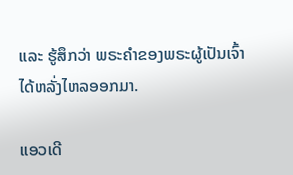ແລະ ຮູ້ສຶກວ່າ ພຣະຄຳຂອງພຣະຜູ້ເປັນເຈົ້າໄດ້ຫລັ່ງໄຫລອອກມາ.

ແອວເດີ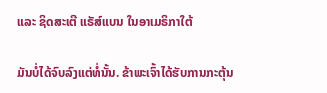ແລະ ຊິດສະເຕີ ແຣັສ໌ແບນ ໃນອາເມຣິກາໃຕ້

ມັນບໍ່ໄດ້ຈົບລົງແຕ່ທໍ່ນັ້ນ. ຂ້າພະເຈົ້າໄດ້ຮັບການກະຕຸ້ນ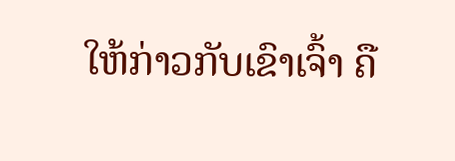ໃຫ້ກ່າວກັບເຂົາເຈົ້າ ຄື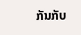ກັນກັບ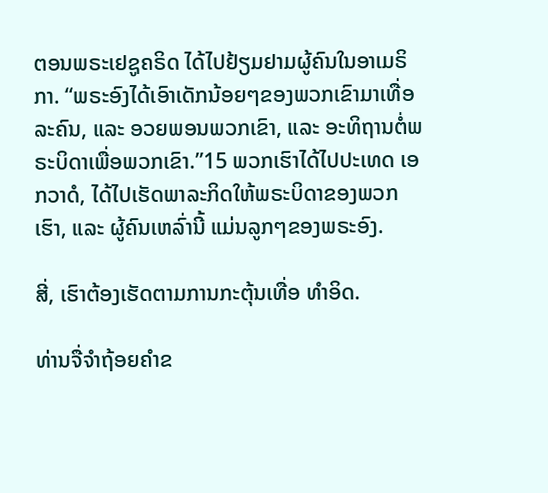ຕອນພຣະເຢຊູຄຣິດ ໄດ້ໄປຢ້ຽມຢາມຜູ້ຄົນໃນອາເມຣິກາ. “ພຣະອົງໄດ້ເອົາເດັກນ້ອຍໆຂອງພວກເຂົາມາເທື່ອລະຄົນ, ແລະ ອວຍພອນພວກເຂົາ, ແລະ ອະທິຖານຕໍ່ພຣະບິດາເພື່ອພວກເຂົາ.”15 ພວກເຮົາໄດ້ໄປປະເທດ ເອກວາດໍ, ໄດ້ໄປເຮັດພາລະກິດໃຫ້ພຣະບິດາຂອງພວກເຮົາ, ແລະ ຜູ້ຄົນເຫລົ່ານີ້ ແມ່ນລູກໆຂອງພຣະອົງ.

ສີ່, ເຮົາຕ້ອງເຮັດຕາມການກະຕຸ້ນເທື່ອ ທຳອິດ.

ທ່ານຈື່ຈຳຖ້ອຍຄຳຂ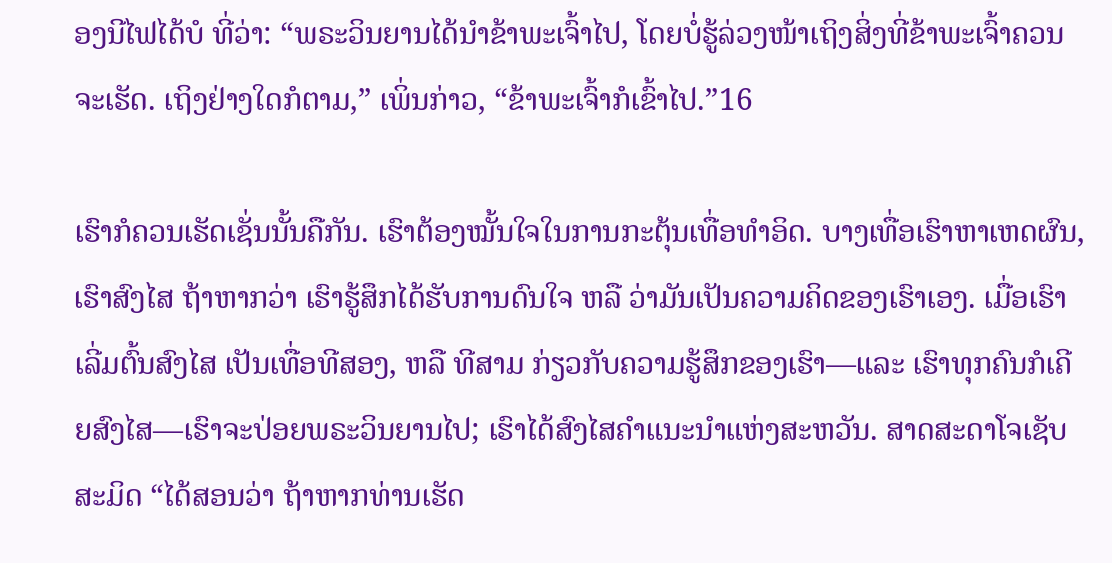ອງນີໄຟໄດ້ບໍ ທີ່ວ່າ: “ພຣະວິນຍານໄດ້ນຳຂ້າພະເຈົ້າໄປ, ໂດຍບໍ່ຮູ້ລ່ວງໜ້າເຖິງສິ່ງທີ່ຂ້າພະເຈົ້າຄວນຈະເຮັດ. ເຖິງຢ່າງໃດກໍຕາມ,” ເພິ່ນກ່າວ, “ຂ້າພະເຈົ້າກໍເຂົ້າໄປ.”16

ເຮົາກໍຄວນເຮັດເຊັ່ນນັ້ນຄືກັນ. ເຮົາຕ້ອງໝັ້ນໃຈໃນການກະຕຸ້ນເທື່ອທຳອິດ. ບາງເທື່ອເຮົາຫາເຫດຜົນ, ເຮົາສົງໄສ ຖ້າຫາກວ່າ ເຮົາຮູ້ສຶກໄດ້ຮັບການດົນໃຈ ຫລື ວ່າມັນເປັນຄວາມຄິດຂອງເຮົາເອງ. ເມື່ອເຮົາເລີ່ມຕົ້ນສົງໄສ ເປັນເທື່ອທີສອງ, ຫລື ທີສາມ ກ່ຽວກັບຄວາມຮູ້ສຶກຂອງເຮົາ—ແລະ ເຮົາທຸກຄົນກໍເຄີຍສົງໄສ—ເຮົາຈະປ່ອຍພຣະວິນຍານໄປ; ເຮົາໄດ້ສົງໄສຄຳແນະນຳແຫ່ງສະຫວັນ. ສາດສະດາໂຈເຊັບ ສະມິດ “ໄດ້ສອນວ່າ ຖ້າຫາກທ່ານເຮັດ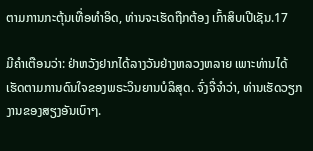ຕາມການກະຕຸ້ນເທື່ອທຳອິດ, ທ່ານຈະເຮັດຖືກຕ້ອງ ເກົ້າສິບເປີເຊັນ.17

ມີຄຳເຕືອນວ່າ: ຢ່າຫວັງຢາກໄດ້ລາງວັນຢ່າງຫລວງຫລາຍ ເພາະທ່ານໄດ້ເຮັດຕາມການດົນໃຈຂອງພຣະວິນຍານບໍລິສຸດ. ຈົ່ງຈື່ຈຳວ່າ, ທ່ານເຮັດວຽກງານຂອງສຽງອັນເບົາໆ.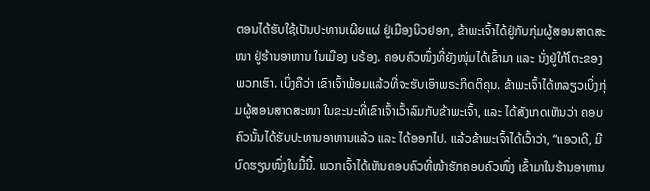ຕອນໄດ້ຮັບໃຊ້ເປັນປະທານເຜີຍແຜ່ ຢູ່ເມືອງນິວຢອກ, ຂ້າພະເຈົ້າໄດ້ຢູ່ກັບກຸ່ມຜູ້ສອນສາດສະໜາ ຢູ່ຮ້ານອາຫານ ໃນເມືອງ ບຣ້ອງ. ຄອບຄົວໜຶ່ງທີ່ຍັງໜຸ່ມໄດ້ເຂົ້າມາ ແລະ ນັ່ງຢູ່ໃກ້ໂຕະຂອງພວກເຮົາ. ເບິ່ງຄືວ່າ ເຂົາເຈົ້າພ້ອມແລ້ວທີ່ຈະຮັບເອົາພຣະກິດຕິຄຸນ. ຂ້າພະເຈົ້າໄດ້ຫລຽວເບິ່ງກຸ່ມຜູ້ສອນສາດສະໜາ ໃນຂະນະທີ່ເຂົາເຈົ້າເວົ້າລົມກັບຂ້າພະເຈົ້າ, ແລະ ໄດ້ສັງເກດເຫັນວ່າ ຄອບຄົວນັ້ນໄດ້ຮັບປະທານອາຫານແລ້ວ ແລະ ໄດ້ອອກໄປ. ແລ້ວຂ້າພະເຈົ້າໄດ້ເວົ້າວ່າ, “ແອວເດີ, ມີບົດຮຽນໜຶ່ງໃນມື້ນີ້. ພວກເຈົ້າໄດ້ເຫັນຄອບຄົວທີ່ໜ້າຮັກຄອບຄົວໜຶ່ງ ເຂົ້າມາໃນຮ້ານອາຫານ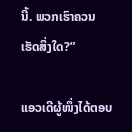ນີ້. ພວກເຮົາຄວນເຮັດສິ່ງໃດ?”

ແອວເດີຜູ້ໜຶ່ງໄດ້ຕອບ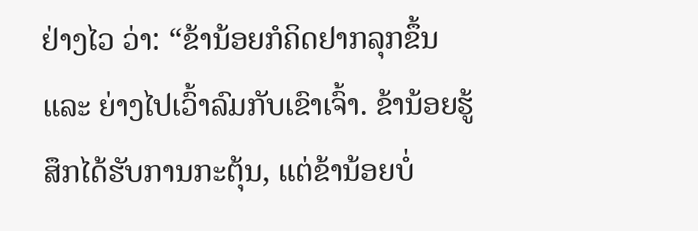ຢ່າງໄວ ວ່າ: “ຂ້ານ້ອຍກໍຄິດຢາກລຸກຂຶ້ນ ແລະ ຍ່າງໄປເວົ້າລົມກັບເຂົາເຈົ້າ. ຂ້ານ້ອຍຮູ້ສຶກໄດ້ຮັບການກະຕຸ້ນ, ແຕ່ຂ້ານ້ອຍບໍ່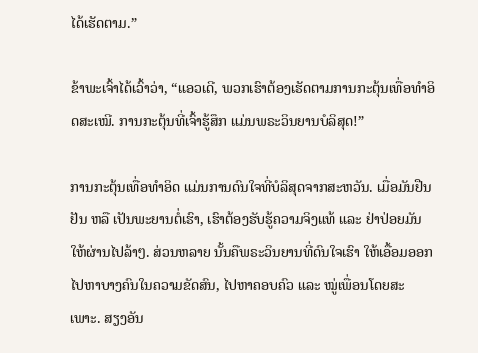ໄດ້ເຮັດຕາມ.”

ຂ້າພະເຈົ້າໄດ້ເວົ້າວ່າ, “ແອວເດີ, ພວກເຮົາຕ້ອງເຮັດຕາມການກະຕຸ້ນເທື່ອທຳອິດສະເໝີ. ການກະຕຸ້ນທີ່ເຈົ້າຮູ້ສຶກ ແມ່ນພຣະວິນຍານບໍລິສຸດ!”

ການກະຕຸ້ນເທື່ອທຳອິດ ແມ່ນການດົນໃຈທີ່ບໍລິສຸດຈາກສະຫວັນ. ເມື່ອມັນຢືນຢັນ ຫລື ເປັນພະຍານຕໍ່ເຮົາ, ເຮົາຕ້ອງຮັບຮູ້ຄວາມຈິງແທ້ ແລະ ຢ່າປ່ອຍມັນໃຫ້ຜ່ານໄປລ້າໆ. ສ່ວນຫລາຍ ນັ້ນຄືພຣະວິນຍານທີ່ດົນໃຈເຮົາ ໃຫ້ເອື້ອມອອກໄປຫາບາງຄົນໃນຄວາມຂັດສົນ, ໄປຫາຄອບຄົວ ແລະ ໝູ່ເພື່ອນໂດຍສະເພາະ. ສຽງອັນ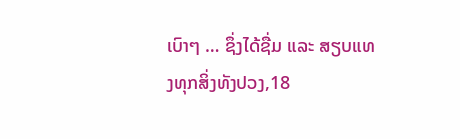ເບົາໆ … ຊຶ່ງໄດ້ຊື່ມ ແລະ ສຽບແທງທຸກສິ່ງທັງປວງ,18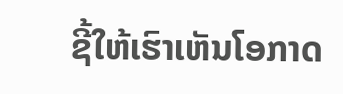ຊີ້ໃຫ້ເຮົາເຫັນໂອກາດ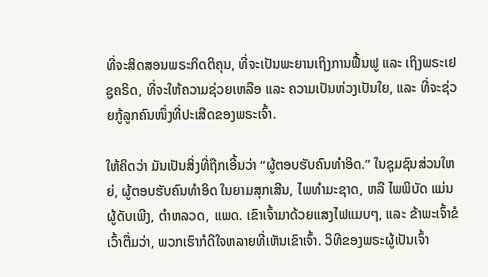ທີ່ຈະສິດສອນພຣະກິດຕິຄຸນ, ທີ່ຈະເປັນພະຍານເຖິງການຟື້ນຟູ ແລະ ເຖິງພຣະເຢຊູຄຣິດ, ທີ່ຈະໃຫ້ຄວາມຊ່ວຍເຫລືອ ແລະ ຄວາມເປັນຫ່ວງເປັນໃຍ, ແລະ ທີ່ຈະຊ່ວຍກູ້ລູກຄົນໜຶ່ງທີ່ປະເສີດຂອງພຣະເຈົ້າ.

ໃຫ້ຄິດວ່າ ມັນເປັນສິ່ງທີ່ຖືກເອີ້ນວ່າ “ຜູ້ຕອບຮັບຄົນທຳອິດ.” ໃນຊຸມຊົນສ່ວນໃຫຍ່, ຜູ້ຕອບຮັບຄົນທຳອິດ ໃນຍາມສຸກເສີນ, ໄພທຳມະຊາດ, ຫລື ໄພພິບັດ ແມ່ນຜູ້ດັບເພີງ, ຕຳຫລວດ, ແພດ. ເຂົາເຈົ້າມາດ້ວຍແສງໄຟແມບໆ, ແລະ ຂ້າພະເຈົ້າຂໍເວົ້າຕື່ມວ່າ, ພວກເຮົາກໍດີໃຈຫລາຍທີ່ເຫັນເຂົາເຈົ້າ. ວິທີຂອງພຣະຜູ້ເປັນເຈົ້າ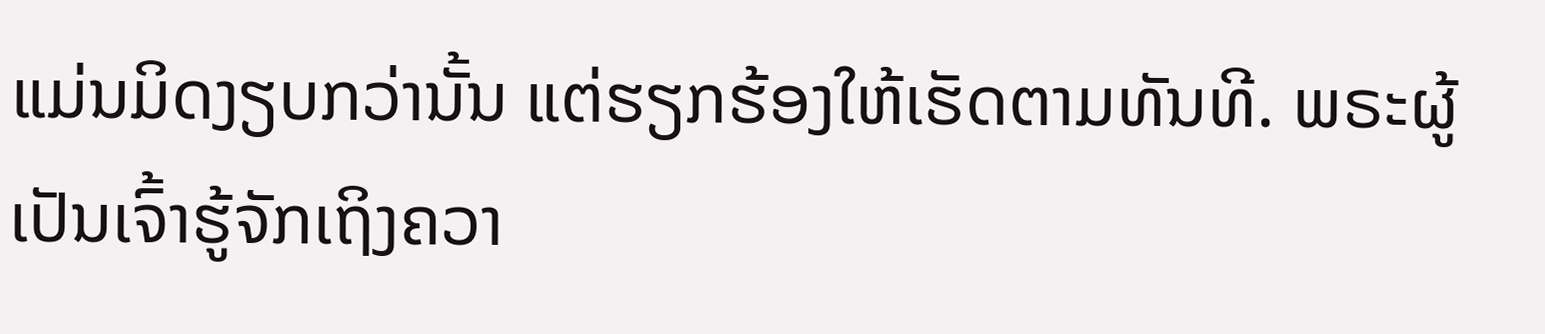ແມ່ນມິດງຽບກວ່ານັ້ນ ແຕ່ຮຽກຮ້ອງໃຫ້ເຮັດຕາມທັນທີ. ພຣະຜູ້ເປັນເຈົ້າຮູ້ຈັກເຖິງຄວາ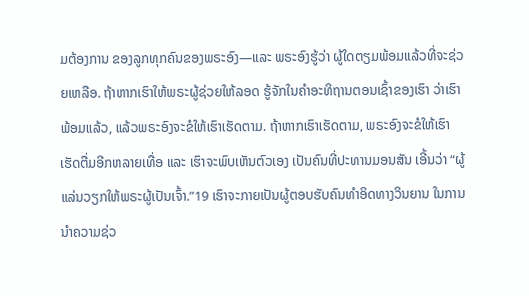ມຕ້ອງການ ຂອງລູກທຸກຄົນຂອງພຣະອົງ—ແລະ ພຣະອົງຮູ້ວ່າ ຜູ້ໃດຕຽມພ້ອມແລ້ວທີ່ຈະຊ່ວຍເຫລືອ. ຖ້າຫາກເຮົາໃຫ້ພຣະຜູ້ຊ່ວຍໃຫ້ລອດ ຮູ້ຈັກໃນຄຳອະທິຖານຕອນເຊົ້າຂອງເຮົາ ວ່າເຮົາພ້ອມແລ້ວ, ແລ້ວພຣະອົງຈະຂໍໃຫ້ເຮົາເຮັດຕາມ. ຖ້າຫາກເຮົາເຮັດຕາມ, ພຣະອົງຈະຂໍໃຫ້ເຮົາເຮັດຕື່ມອີກຫລາຍເທື່ອ ແລະ ເຮົາຈະພົບເຫັນຕົວເອງ ເປັນຄົນທີ່ປະທານມອນສັນ ເອີ້ນວ່າ “ຜູ້ແລ່ນວຽກໃຫ້ພຣະຜູ້ເປັນເຈົ້າ.”19 ເຮົາຈະກາຍເປັນຜູ້ຕອບຮັບຄົນທຳອິດທາງວິນຍານ ໃນການນຳຄວາມຊ່ວ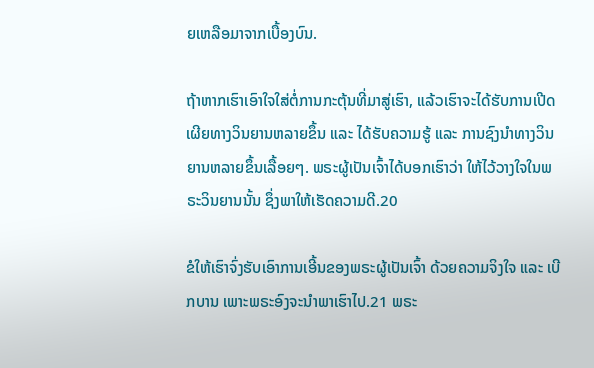ຍເຫລືອມາຈາກເບື້ອງບົນ.

ຖ້າຫາກເຮົາເອົາໃຈໃສ່ຕໍ່ການກະຕຸ້ນທີ່ມາສູ່ເຮົາ, ແລ້ວເຮົາຈະໄດ້ຮັບການເປີດເຜີຍທາງວິນຍານຫລາຍຂຶ້ນ ແລະ ໄດ້ຮັບຄວາມຮູ້ ແລະ ການຊົງນຳທາງວິນຍານຫລາຍຂຶ້ນເລື້ອຍໆ. ພຣະຜູ້ເປັນເຈົ້າໄດ້ບອກເຮົາວ່າ ໃຫ້ໄວ້ວາງໃຈໃນພຣະວິນຍານນັ້ນ ຊຶ່ງພາໃຫ້ເຮັດຄວາມດີ.20

ຂໍໃຫ້ເຮົາຈົ່ງຮັບເອົາການເອີ້ນຂອງພຣະຜູ້ເປັນເຈົ້າ ດ້ວຍຄວາມຈິງໃຈ ແລະ ເບີກບານ ເພາະພຣະອົງຈະນຳພາເຮົາໄປ.21 ພຣະ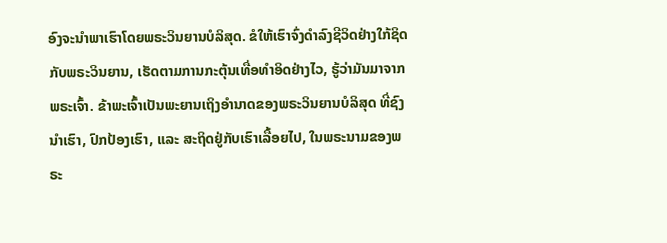ອົງຈະນຳພາເຮົາໂດຍພຣະວິນຍານບໍລິສຸດ. ຂໍໃຫ້ເຮົາຈົ່ງດຳລົງຊີວິດຢ່າງໃກ້ຊິດກັບພຣະວິນຍານ, ເຮັດຕາມການກະຕຸ້ນເທື່ອທຳອິດຢ່າງໄວ, ຮູ້ວ່າມັນມາຈາກພຣະເຈົ້າ. ຂ້າພະເຈົ້າເປັນພະຍານເຖິງອຳນາດຂອງພຣະວິນຍານບໍລິສຸດ ທີ່ຊົງນຳເຮົາ, ປົກປ້ອງເຮົາ, ແລະ ສະຖິດຢູ່ກັບເຮົາເລື້ອຍໄປ, ໃນພຣະນາມຂອງພຣະ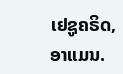ເຢຊູຄຣິດ, ອາແມນ.